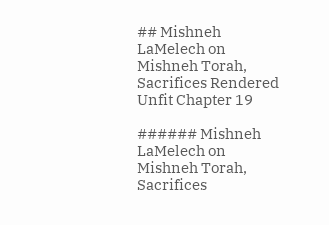## Mishneh LaMelech on Mishneh Torah, Sacrifices Rendered Unfit Chapter 19

###### Mishneh LaMelech on Mishneh Torah, Sacrifices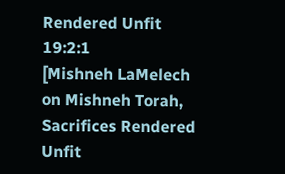Rendered Unfit 19:2:1
[Mishneh LaMelech on Mishneh Torah, Sacrifices Rendered Unfit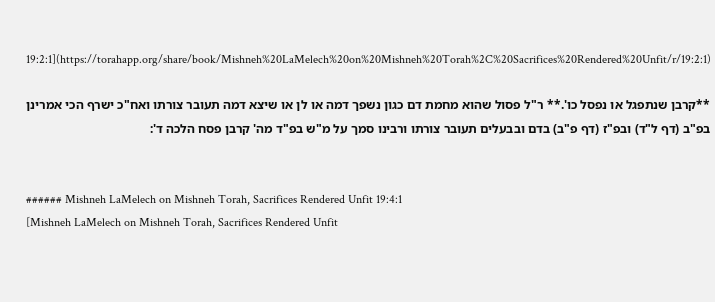19:2:1](https://torahapp.org/share/book/Mishneh%20LaMelech%20on%20Mishneh%20Torah%2C%20Sacrifices%20Rendered%20Unfit/r/19:2:1)

**קרבן שנתפגל או נפסל כו'.** ר"ל פסול שהוא מחמת דם כגון נשפך דמה או לן או שיצא דמה תעובר צורתו ואח"כ ישרף הכי אמרינן בפ"ב (דף ל"ד) ובפ"ז (דף פ"ב) בדם ובבעלים תעובר צורתו ורבינו סמך על מ"ש בפ"ד מה' קרבן פסח הלכה ד':


###### Mishneh LaMelech on Mishneh Torah, Sacrifices Rendered Unfit 19:4:1
[Mishneh LaMelech on Mishneh Torah, Sacrifices Rendered Unfit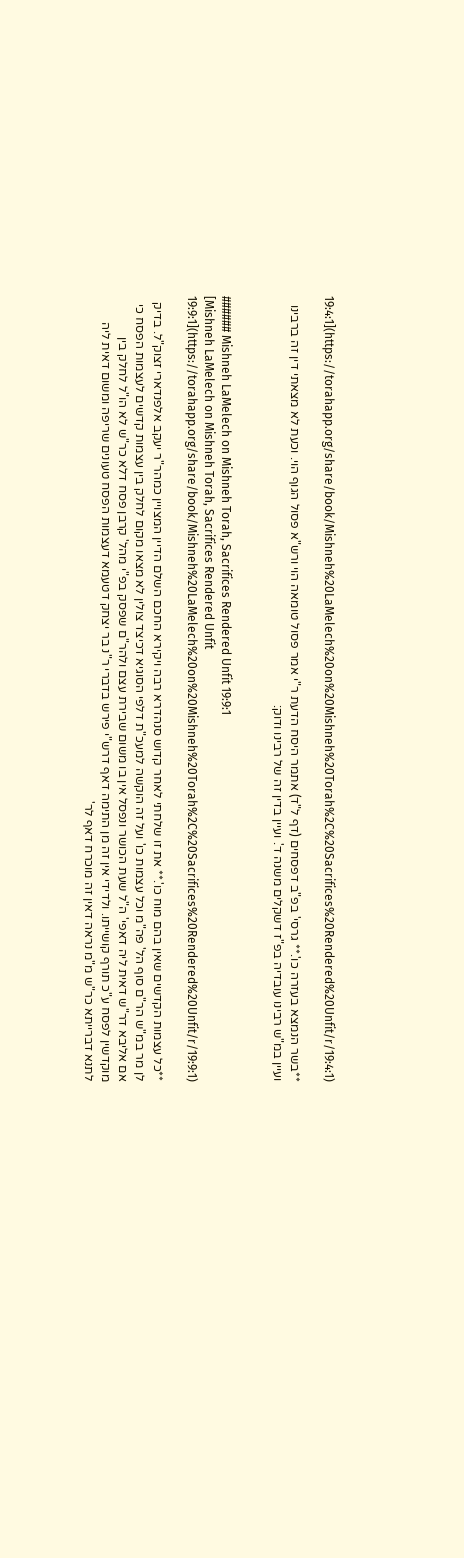19:4:1](https://torahapp.org/share/book/Mishneh%20LaMelech%20on%20Mishneh%20Torah%2C%20Sacrifices%20Rendered%20Unfit/r/19:4:1)

**בשר הנמצא בעזרה כו'.** גרסי' בפ"ב דפסחים (דף ל"ד) אתמר היסח הדעת ר"י אמר פסול טומאה הוי ורש"א פסול הגוף הוי. וכעת לא מצאתי דין זה ברבינו ועיין במ"ש רבינו עובדיה בפ"ז דשקלים משנה ד'. ועיין בדין זה של רבינו ודוק:


###### Mishneh LaMelech on Mishneh Torah, Sacrifices Rendered Unfit 19:9:1
[Mishneh LaMelech on Mishneh Torah, Sacrifices Rendered Unfit 19:9:1](https://torahapp.org/share/book/Mishneh%20LaMelech%20on%20Mishneh%20Torah%2C%20Sacrifices%20Rendered%20Unfit/r/19:9:1)

**כל עצמות הקדשים שאין בהם מוח כו'.** את זו שלחתי לאחר קדוש סנהדרא רבה ויקירא החכם השלם הדיין המצויין כמהר"ר יעקב אלפנדארי זצוק"ל. בדיק לן מר במ"ש הר"ם סוף הל' פה"מ וכל עצמות כו' ועל זה הוקשה למעכ"ת דלפי הסוגיא דכיצד צולין לא מצאו מקום לחלק בין עצמות קדשים לעצמות הפסח כי אם אליבא דר"ש דאית ליה דאפי' ה"ל שעת הכושר ונפסל אין בו משום שבירת עצם ולהר"ם שפסק בפ"י מהל' קרבן פסח דלא כר"ש לא הו"ל לחלק בין מוקדשין לפסח ע"כ תורף קושייתו. ולדידי אין זה מן התימה דאף דרש"י פירש בדברי ר"נ בר יצחק דטעמא דעצמות הפסח טעונים שריפה ומשום דאית ליה לתנא דברייתא כר"ש מ"מ נראה דאין זה מוכרח דאף לר'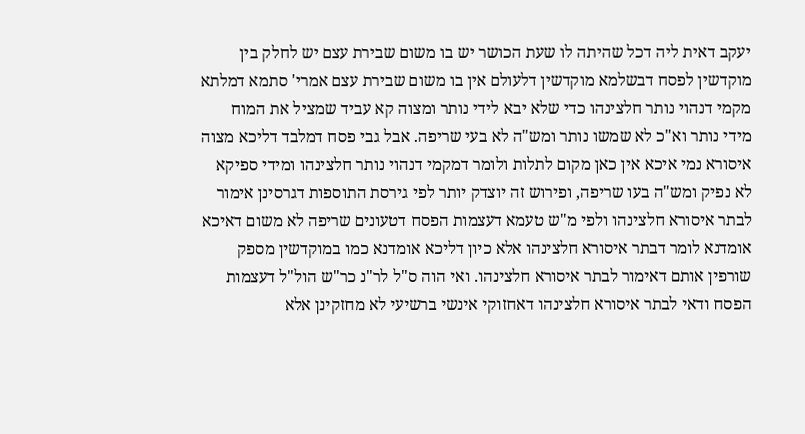יעקב דאית ליה דכל שהיתה לו שעת הכושר יש בו משום שבירת עצם יש לחלק בין מוקדשין לפסח דבשלמא מוקדשין דלעולם אין בו משום שבירת עצם אמרי' סתמא דמלתא מקמי דנהוי נותר חלצינהו כדי שלא יבא לידי נותר ומצוה קא עביד שמציל את המוח מידי נותר וא"כ לא שמשו נותר ומש"ה לא בעי שריפה. אבל גבי פסח דמלבד דליכא מצוה איסורא נמי איכא אין כאן מקום לתלות ולומר דמקמי דנהוי נותר חלצינהו ומידי ספיקא לא נפיק ומש"ה בעו שריפה, ופירוש זה יוצדק יותר לפי גירסת התוספות דגרסינן אימור לבתר איסורא חלצינהו ולפי מ"ש טעמא דעצמות הפסח דטעונים שריפה לא משום דאיכא אומדנא לומר דבתר איסורא חלצינהו אלא כיון דליכא אומדנא כמו במוקדשין מספק שורפין אותם דאימור לבתר איסורא חלצינהו. ואי הוה ס"ל לר"נ כר"ש הול"ל דעצמות הפסח ודאי לבתר איסורא חלצינהו דאחזוקי אינשי ברשיעי לא מחזקינן אלא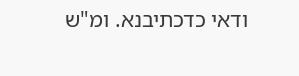ודאי כדכתיבנא. ומ"ש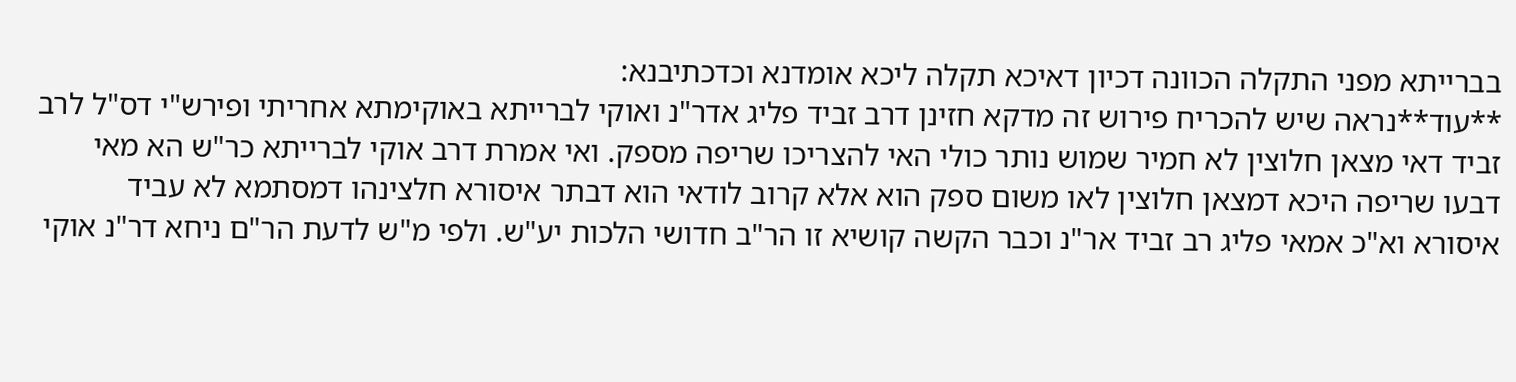בברייתא מפני התקלה הכוונה דכיון דאיכא תקלה ליכא אומדנא וכדכתיבנא:
**עוד**נראה שיש להכריח פירוש זה מדקא חזינן דרב זביד פליג אדר"נ ואוקי לברייתא באוקימתא אחריתי ופירש"י דס"ל לרב זביד דאי מצאן חלוצין לא חמיר שמוש נותר כולי האי להצריכו שריפה מספק. ואי אמרת דרב אוקי לברייתא כר"ש הא מאי דבעו שריפה היכא דמצאן חלוצין לאו משום ספק הוא אלא קרוב לודאי הוא דבתר איסורא חלצינהו דמסתמא לא עביד איסורא וא"כ אמאי פליג רב זביד אר"נ וכבר הקשה קושיא זו הר"ב חדושי הלכות יע"ש. ולפי מ"ש לדעת הר"ם ניחא דר"נ אוקי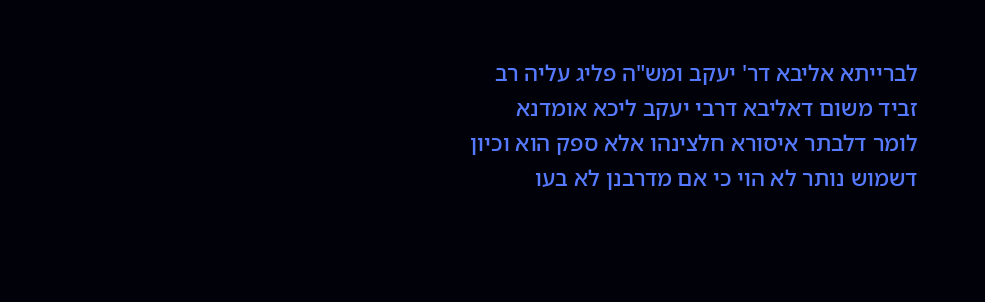לברייתא אליבא דר' יעקב ומש"ה פליג עליה רב זביד משום דאליבא דרבי יעקב ליכא אומדנא לומר דלבתר איסורא חלצינהו אלא ספק הוא וכיון דשמוש נותר לא הוי כי אם מדרבנן לא בעו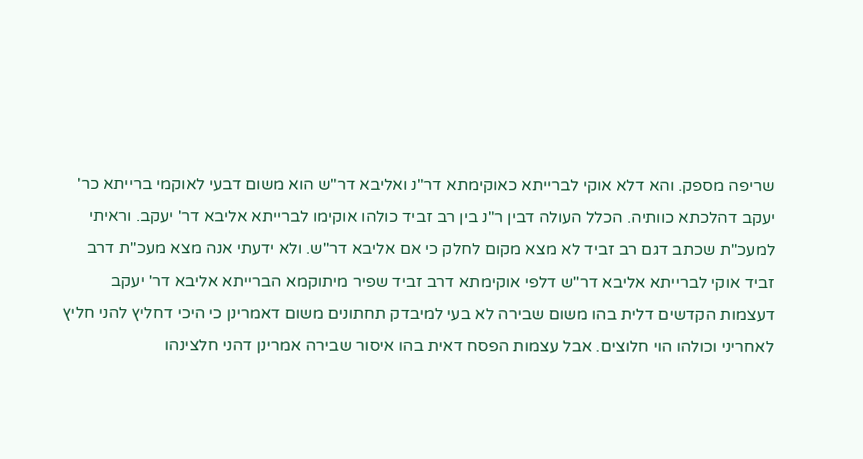שריפה מספק. והא דלא אוקי לברייתא כאוקימתא דר"נ ואליבא דר"ש הוא משום דבעי לאוקמי ברייתא כר' יעקב דהלכתא כוותיה. הכלל העולה דבין ר"נ בין רב זביד כולהו אוקימו לברייתא אליבא דר' יעקב. וראיתי למעכ"ת שכתב דגם רב זביד לא מצא מקום לחלק כי אם אליבא דר"ש. ולא ידעתי אנה מצא מעכ"ת דרב זביד אוקי לברייתא אליבא דר"ש דלפי אוקימתא דרב זביד שפיר מיתוקמא הברייתא אליבא דר' יעקב דעצמות הקדשים דלית בהו משום שבירה לא בעי למיבדק תחתונים משום דאמרינן כי היכי דחליץ להני חליץ לאחריני וכולהו הוי חלוצים. אבל עצמות הפסח דאית בהו איסור שבירה אמרינן דהני חלצינהו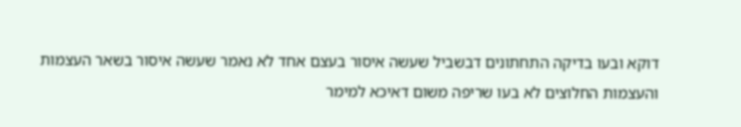דוקא ובעו בדיקה התחתונים דבשביל שעשה איסור בעצם אחד לא נאמר שעשה איסור בשאר העצמות והעצמות החלוצים לא בעו שריפה משום דאיכא למימר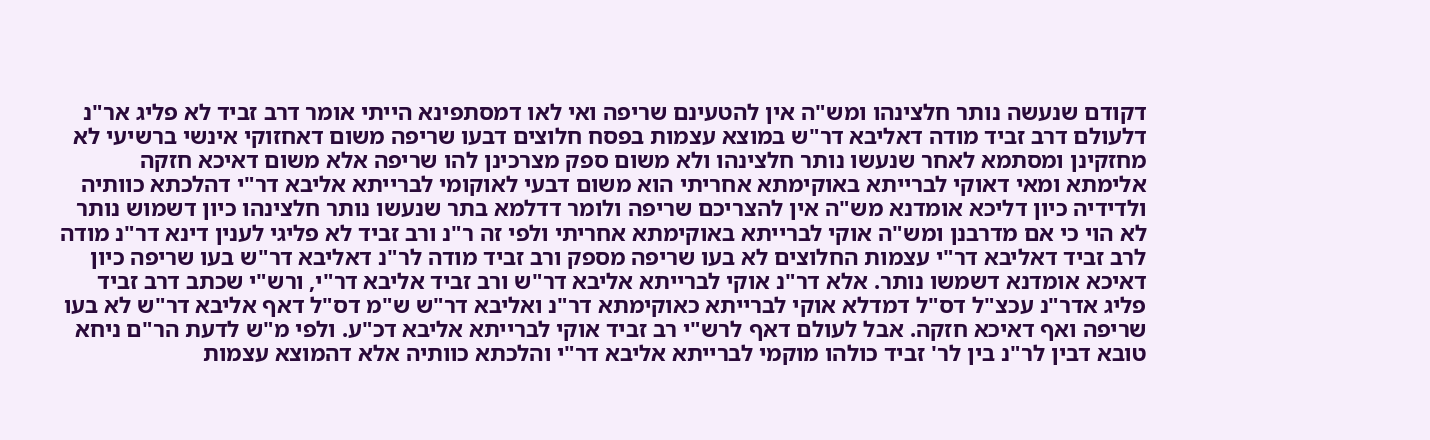דקודם שנעשה נותר חלצינהו ומש"ה אין להטעינם שריפה ואי לאו דמסתפינא הייתי אומר דרב זביד לא פליג אר"נ דלעולם דרב זביד מודה דאליבא דר"ש במוצא עצמות בפסח חלוצים דבעו שריפה משום דאחזוקי אינשי ברשיעי לא מחזקינן ומסתמא לאחר שנעשו נותר חלצינהו ולא משום ספק מצרכינן להו שריפה אלא משום דאיכא חזקה אלימתא ומאי דאוקי לברייתא באוקימתא אחריתי הוא משום דבעי לאוקומי לברייתא אליבא דר"י דהלכתא כוותיה ולדידיה כיון דליכא אומדנא מש"ה אין להצריכם שריפה ולומר דדלמא בתר שנעשו נותר חלצינהו כיון דשמוש נותר לא הוי כי אם מדרבנן ומש"ה אוקי לברייתא באוקימתא אחריתי ולפי זה ר"נ ורב זביד לא פליגי לענין דינא דר"נ מודה לרב זביד דאליבא דר"י עצמות החלוצים לא בעו שריפה מספק ורב זביד מודה לר"נ דאליבא דר"ש בעו שריפה כיון דאיכא אומדנא דשמשו נותר. אלא דר"נ אוקי לברייתא אליבא דר"ש ורב זביד אליבא דר"י, ורש"י שכתב דרב זביד פליג אדר"נ עכצ"ל דס"ל דמדלא אוקי לברייתא כאוקימתא דר"נ ואליבא דר"ש ש"מ דס"ל דאף אליבא דר"ש לא בעו שריפה ואף דאיכא חזקה. אבל לעולם דאף לרש"י רב זביד אוקי לברייתא אליבא דכ"ע. ולפי מ"ש לדעת הר"ם ניחא טובא דבין לר"נ בין לר' זביד כולהו מוקמי לברייתא אליבא דר"י והלכתא כוותיה אלא דהמוצא עצמות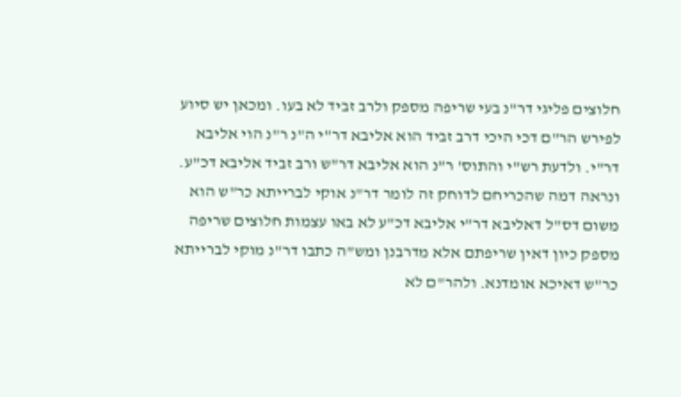חלוצים פליגי דר"נ בעי שריפה מספק ולרב זביד לא בעו. ומכאן יש סיוע לפירש הר"ם דכי היכי דרב זביד הוא אליבא דר"י ה"נ ר"נ הוי אליבא דר"י. ולדעת רש"י והתוס' ר"נ הוא אליבא דר"ש ורב זביד אליבא דכ"ע. ונראה דמה שהכריחם לדוחק זה לומר דר"נ אוקי לברייתא כר"ש הוא משום דס"ל דאליבא דר"י אליבא דכ"ע לא באו עצמות חלוצים שריפה מספק כיון דאין שריפתם אלא מדרבנן ומש"ה כתבו דר"נ מוקי לברייתא כר"ש דאיכא אומדנא. ולהר"ם לא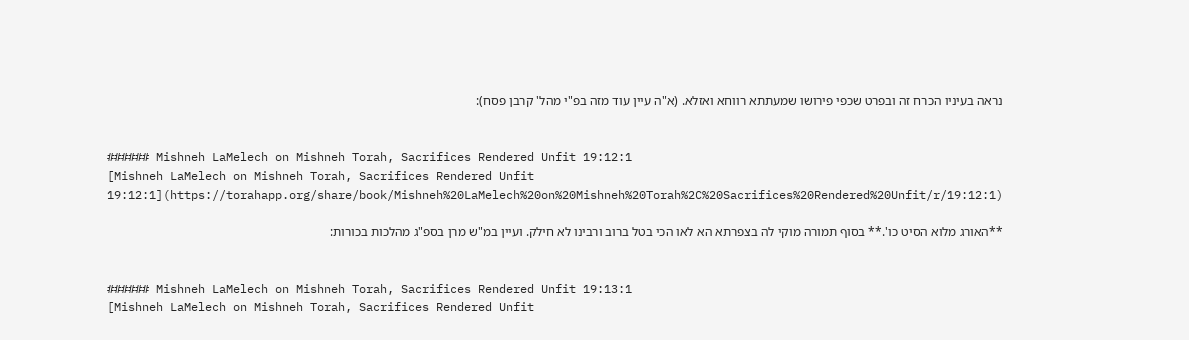נראה בעיניו הכרח זה ובפרט שכפי פירושו שמעתתא רווחא ואזלא. (א"ה עיין עוד מזה בפ"י מהל' קרבן פסח):


###### Mishneh LaMelech on Mishneh Torah, Sacrifices Rendered Unfit 19:12:1
[Mishneh LaMelech on Mishneh Torah, Sacrifices Rendered Unfit 19:12:1](https://torahapp.org/share/book/Mishneh%20LaMelech%20on%20Mishneh%20Torah%2C%20Sacrifices%20Rendered%20Unfit/r/19:12:1)

**האורג מלוא הסיט כו'.** בסוף תמורה מוקי לה בצפרתא הא לאו הכי בטל ברוב ורבינו לא חילק. ועיין במ"ש מרן בספ"ג מהלכות בכורות:


###### Mishneh LaMelech on Mishneh Torah, Sacrifices Rendered Unfit 19:13:1
[Mishneh LaMelech on Mishneh Torah, Sacrifices Rendered Unfit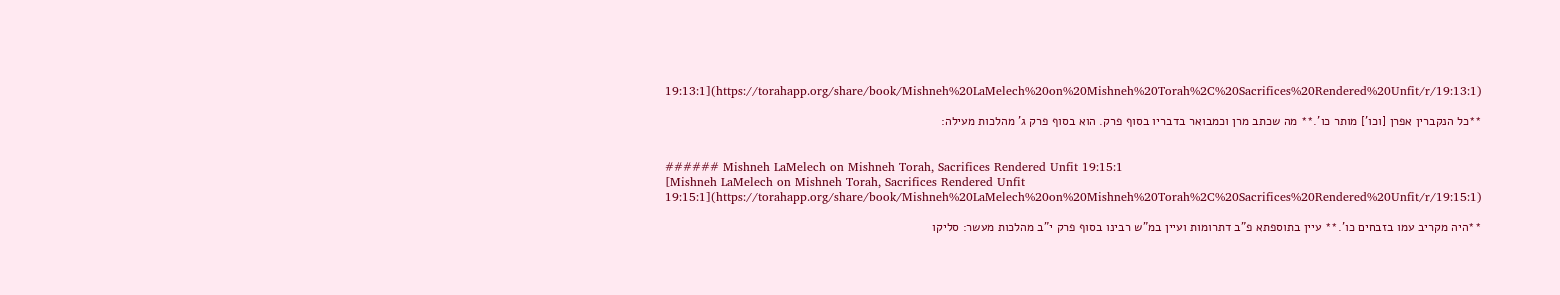19:13:1](https://torahapp.org/share/book/Mishneh%20LaMelech%20on%20Mishneh%20Torah%2C%20Sacrifices%20Rendered%20Unfit/r/19:13:1)

**כל הנקברין אפרן [וכו'] מותר כו'.** מה שכתב מרן וכמבואר בדבריו בסוף פרק. הוא בסוף פרק ג' מהלכות מעילה:


###### Mishneh LaMelech on Mishneh Torah, Sacrifices Rendered Unfit 19:15:1
[Mishneh LaMelech on Mishneh Torah, Sacrifices Rendered Unfit 19:15:1](https://torahapp.org/share/book/Mishneh%20LaMelech%20on%20Mishneh%20Torah%2C%20Sacrifices%20Rendered%20Unfit/r/19:15:1)

**היה מקריב עמו בזבחים כו'.** עיין בתוספתא פ"ב דתרומות ועיין במ"ש רבינו בסוף פרק י"ב מהלכות מעשר: סליקו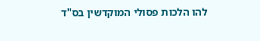להו הלכות פסולי המוקדשין בס"ד